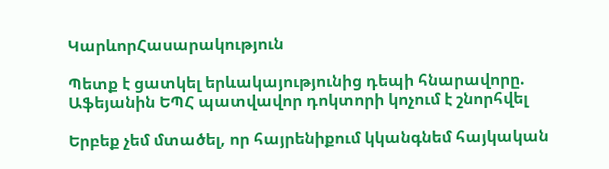ԿարևորՀասարակություն

Պետք է ցատկել երևակայությունից դեպի հնարավորը. Աֆեյանին ԵՊՀ պատվավոր դոկտորի կոչում է շնորհվել

Երբեք չեմ մտածել, որ հայրենիքում կկանգնեմ հայկական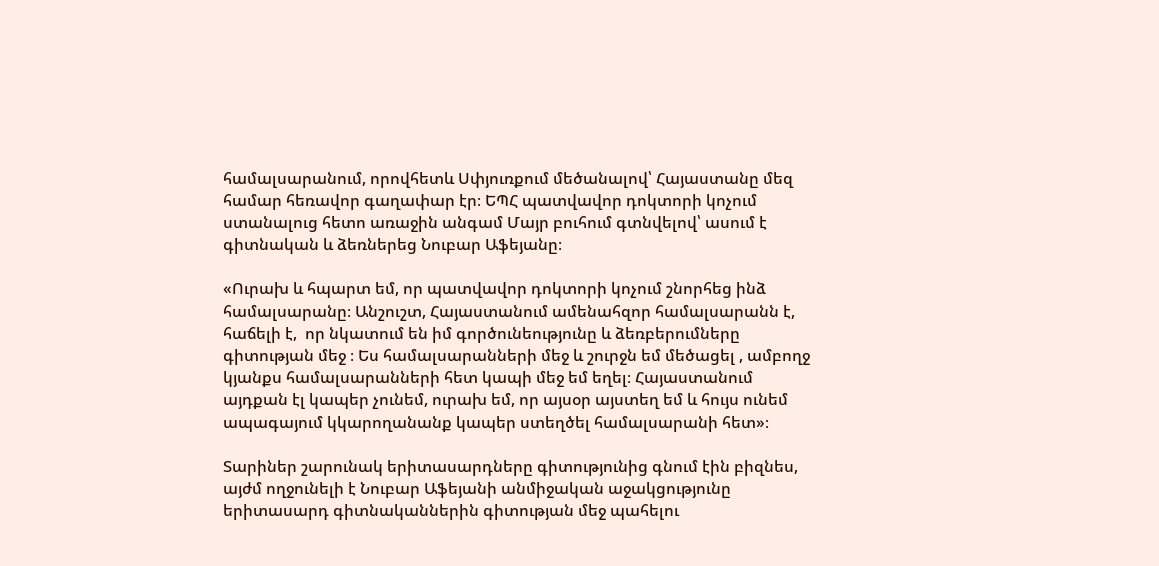համալսարանում, որովհետև Սփյուռքում մեծանալով՝ Հայաստանը մեզ համար հեռավոր գաղափար էր։ ԵՊՀ պատվավոր դոկտորի կոչում ստանալուց հետո առաջին անգամ Մայր բուհում գտնվելով՝ ասում է գիտնական և ձեռներեց Նուբար Աֆեյանը։

«Ուրախ և հպարտ եմ, որ պատվավոր դոկտորի կոչում շնորհեց ինձ համալսարանը։ Անշուշտ, Հայաստանում ամենահզոր համալսարանն է, հաճելի է,  որ նկատում են իմ գործունեությունը և ձեռբերումները գիտության մեջ ։ Ես համալսարանների մեջ և շուրջն եմ մեծացել , ամբողջ կյանքս համալսարանների հետ կապի մեջ եմ եղել։ Հայաստանում այդքան էլ կապեր չունեմ, ուրախ եմ, որ այսօր այստեղ եմ և հույս ունեմ ապագայում կկարողանանք կապեր ստեղծել համալսարանի հետ»։

Տարիներ շարունակ երիտասարդները գիտությունից գնում էին բիզնես, այժմ ողջունելի է Նուբար Աֆեյանի անմիջական աջակցությունը երիտասարդ գիտնականներին գիտության մեջ պահելու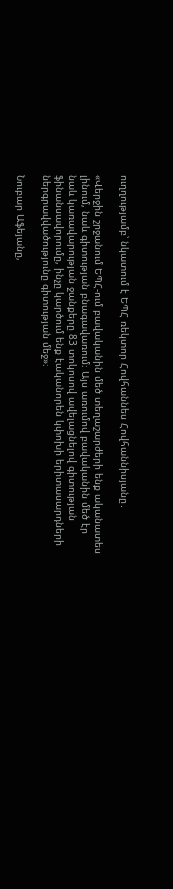ուղղությամբ՝ նկատում է ԵՊՀ ռեկտոր Հովհաննես Հովհաննիսյանը․

«Վերջին շրջանում ԵՊՀ-ում բավականին մեծ տեղաշարժերի ենք ականատես լինում, նաև գիտության բնագավառում։ Այս առումով բավականին մեծ էր նաև կառավարության ջանքերը 83 տոկոսով ավելացնելով գիտության ֆինանսավորումը, ինչը կարծում ենք էականորեն կփոխի երիտասարդների ներգրավվածությունը գիտության մեջ»։

Նուբար Աֆեյանը,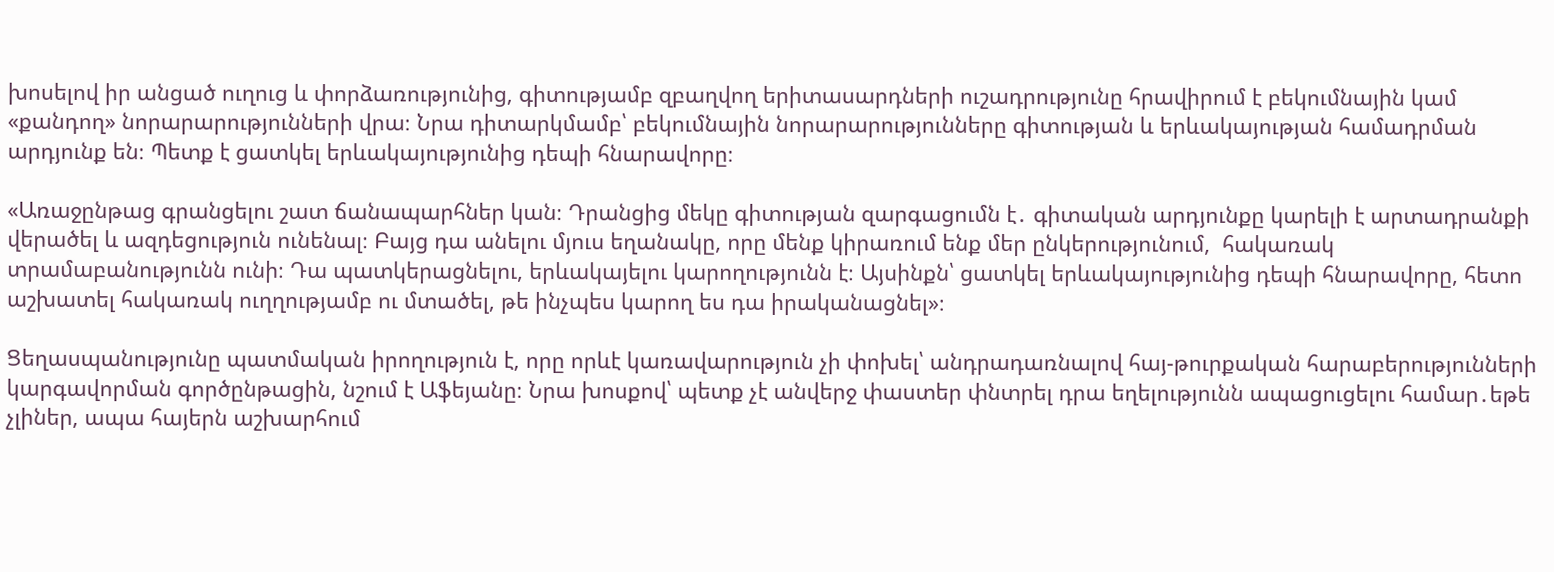խոսելով իր անցած ուղուց և փորձառությունից, գիտությամբ զբաղվող երիտասարդների ուշադրությունը հրավիրում է բեկումնային կամ «քանդող» նորարարությունների վրա։ Նրա դիտարկմամբ՝ բեկումնային նորարարությունները գիտության և երևակայության համադրման արդյունք են։ Պետք է ցատկել երևակայությունից դեպի հնարավորը։

«Առաջընթաց գրանցելու շատ ճանապարհներ կան։ Դրանցից մեկը գիտության զարգացումն է․ գիտական արդյունքը կարելի է արտադրանքի վերածել և ազդեցություն ունենալ։ Բայց դա անելու մյուս եղանակը, որը մենք կիրառում ենք մեր ընկերությունում,  հակառակ տրամաբանությունն ունի։ Դա պատկերացնելու, երևակայելու կարողությունն է։ Այսինքն՝ ցատկել երևակայությունից դեպի հնարավորը, հետո աշխատել հակառակ ուղղությամբ ու մտածել, թե ինչպես կարող ես դա իրականացնել»։

Ցեղասպանությունը պատմական իրողություն է, որը որևէ կառավարություն չի փոխել՝ անդրադառնալով հայ-թուրքական հարաբերությունների կարգավորման գործընթացին, նշում է Աֆեյանը։ Նրա խոսքով՝ պետք չէ անվերջ փաստեր փնտրել դրա եղելությունն ապացուցելու համար․եթե չլիներ, ապա հայերն աշխարհում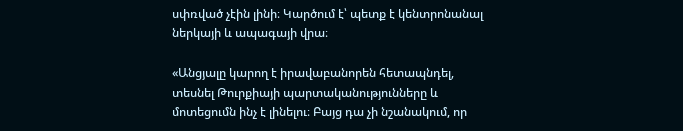սփռված չէին լինի։ Կարծում է՝ պետք է կենտրոնանալ ներկայի և ապագայի վրա։

«Անցյալը կարող է իրավաբանորեն հետապնդել, տեսնել Թուրքիայի պարտականությունները և մոտեցումն ինչ է լինելու։ Բայց դա չի նշանակում, որ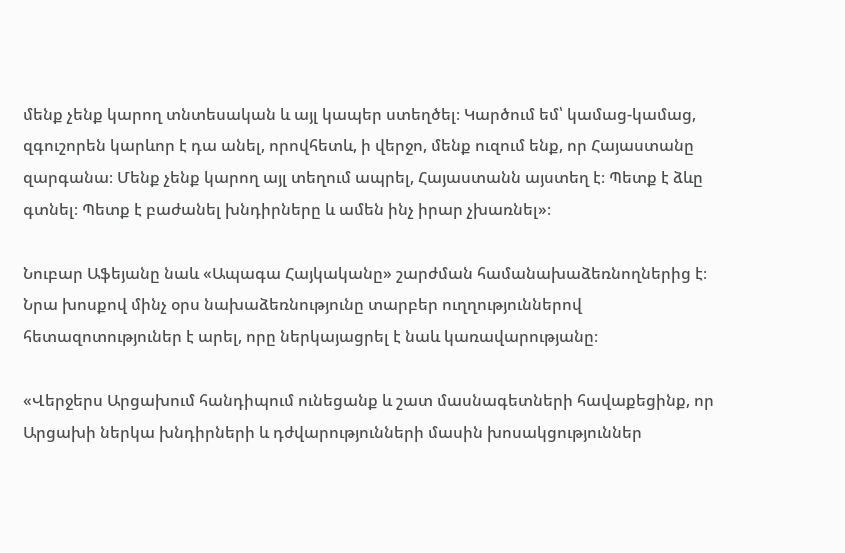մենք չենք կարող տնտեսական և այլ կապեր ստեղծել։ Կարծում եմ՝ կամաց-կամաց, զգուշորեն կարևոր է դա անել, որովհետև, ի վերջո, մենք ուզում ենք, որ Հայաստանը զարգանա։ Մենք չենք կարող այլ տեղում ապրել, Հայաստանն այստեղ է։ Պետք է ձևը գտնել։ Պետք է բաժանել խնդիրները և ամեն ինչ իրար չխառնել»։

Նուբար Աֆեյանը նաև «Ապագա Հայկականը» շարժման համանախաձեռնողներից է։ Նրա խոսքով մինչ օրս նախաձեռնությունը տարբեր ուղղություններով հետազոտություներ է արել, որը ներկայացրել է նաև կառավարությանը։

«Վերջերս Արցախում հանդիպում ունեցանք և շատ մասնագետների հավաքեցինք, որ Արցախի ներկա խնդիրների և դժվարությունների մասին խոսակցություններ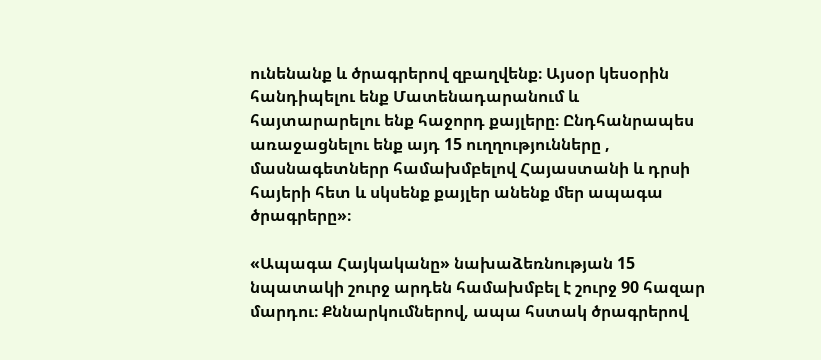ունենանք և ծրագրերով զբաղվենք։ Այսօր կեսօրին հանդիպելու ենք Մատենադարանում և հայտարարելու ենք հաջորդ քայլերը։ Ընդհանրապես առաջացնելու ենք այդ 15 ուղղությունները , մասնագետներր համախմբելով Հայաստանի և դրսի հայերի հետ և սկսենք քայլեր անենք մեր ապագա ծրագրերը»։

«Ապագա Հայկականը» նախաձեռնության 15 նպատակի շուրջ արդեն համախմբել է շուրջ 90 հազար մարդու։ Քննարկումներով, ապա հստակ ծրագրերով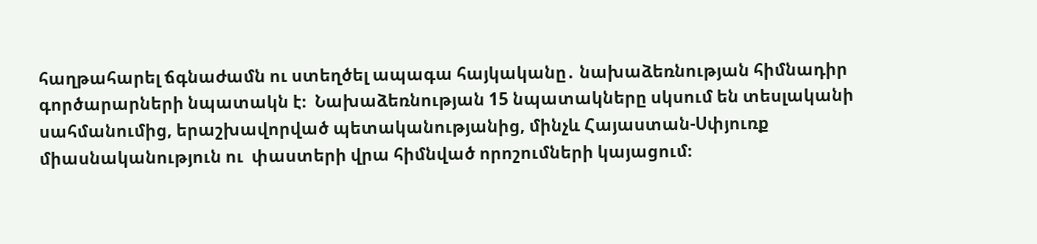հաղթահարել ճգնաժամն ու ստեղծել ապագա հայկականը․ նախաձեռնության հիմնադիր գործարարների նպատակն է։  Նախաձեռնության 15 նպատակները սկսում են տեսլականի սահմանումից, երաշխավորված պետականությանից, մինչև Հայաստան-Սփյուռք միասնականություն ու  փաստերի վրա հիմնված որոշումների կայացում։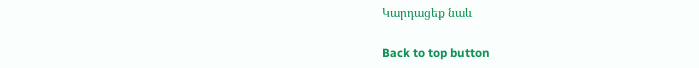Կարդացեք նաև

Back to top button